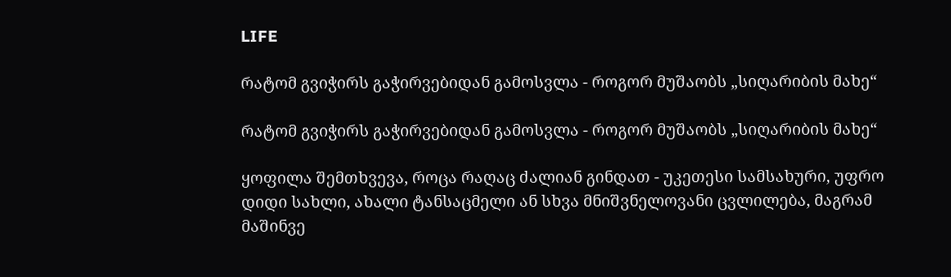LIFE

რატომ გვიჭირს გაჭირვებიდან გამოსვლა - როგორ მუშაობს „სიღარიბის მახე“

რატომ გვიჭირს გაჭირვებიდან გამოსვლა - როგორ მუშაობს „სიღარიბის მახე“

ყოფილა შემთხვევა, როცა რაღაც ძალიან გინდათ - უკეთესი სამსახური, უფრო დიდი სახლი, ახალი ტანსაცმელი ან სხვა მნიშვნელოვანი ცვლილება, მაგრამ მაშინვე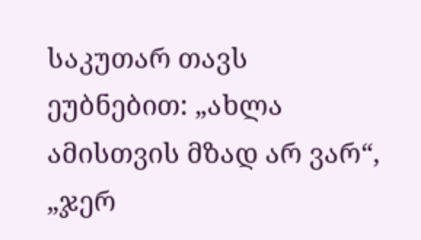საკუთარ თავს ეუბნებით: „ახლა ამისთვის მზად არ ვარ“, „ჯერ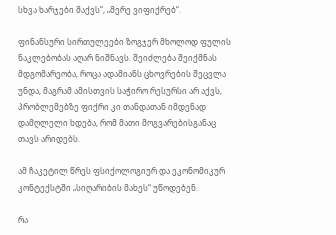სხვა ხარჯები მაქვს“, „მერე ვიფიქრებ“.

ფინანსური სირთულეები ზოგჯერ მხოლოდ ფულის ნაკლებობას აღარ ნიშნავს. შეიძლება შეიქმნას მდგომარეობა, როცა ადამიანს ცხოვრების შეცვლა უნდა, მაგრამ ამისთვის საჭირო რესურსი არ აქვს, პრობლემებზე ფიქრი კი თანდათან იმდენად დამღლელი ხდება, რომ მათი მოგვარებისგანაც თავს არიდებს.

ამ ჩაკეტილ წრეს ფსიქოლოგიურ და ეკონომიკურ კონტექსტში „სიღარიბის მახეს“ უწოდებენ.

რა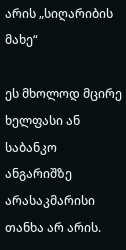არის „სიღარიბის მახე“

ეს მხოლოდ მცირე ხელფასი ან საბანკო ანგარიშზე არასაკმარისი თანხა არ არის.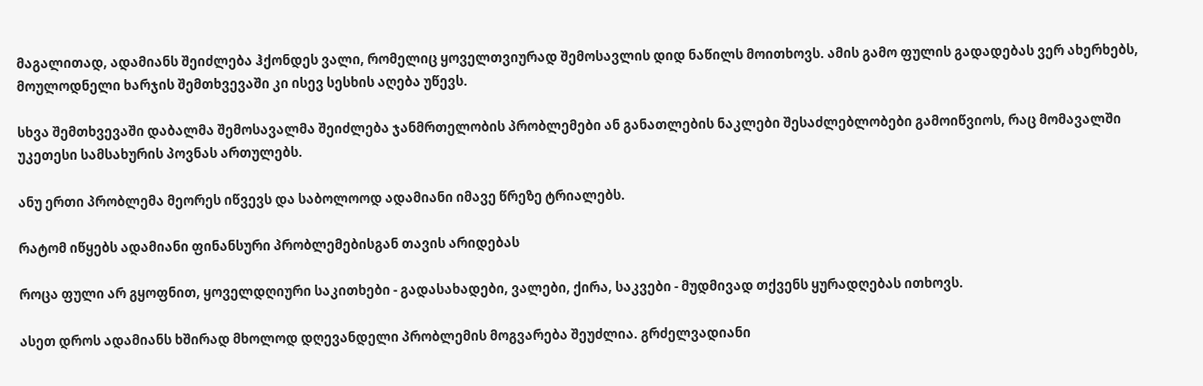მაგალითად, ადამიანს შეიძლება ჰქონდეს ვალი, რომელიც ყოველთვიურად შემოსავლის დიდ ნაწილს მოითხოვს. ამის გამო ფულის გადადებას ვერ ახერხებს, მოულოდნელი ხარჯის შემთხვევაში კი ისევ სესხის აღება უწევს.

სხვა შემთხვევაში დაბალმა შემოსავალმა შეიძლება ჯანმრთელობის პრობლემები ან განათლების ნაკლები შესაძლებლობები გამოიწვიოს, რაც მომავალში უკეთესი სამსახურის პოვნას ართულებს.

ანუ ერთი პრობლემა მეორეს იწვევს და საბოლოოდ ადამიანი იმავე წრეზე ტრიალებს.

რატომ იწყებს ადამიანი ფინანსური პრობლემებისგან თავის არიდებას

როცა ფული არ გყოფნით, ყოველდღიური საკითხები - გადასახადები, ვალები, ქირა, საკვები - მუდმივად თქვენს ყურადღებას ითხოვს.

ასეთ დროს ადამიანს ხშირად მხოლოდ დღევანდელი პრობლემის მოგვარება შეუძლია. გრძელვადიანი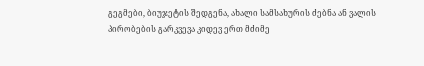გეგმები, ბიუჯეტის შედგენა, ახალი სამსახურის ძებნა ან ვალის პირობების გარკვევა კიდევ ერთ მძიმე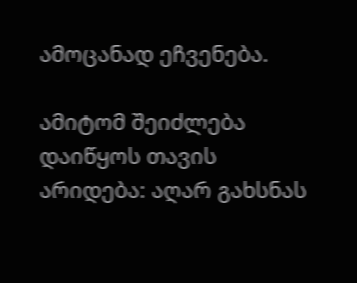ამოცანად ეჩვენება.

ამიტომ შეიძლება დაიწყოს თავის არიდება: აღარ გახსნას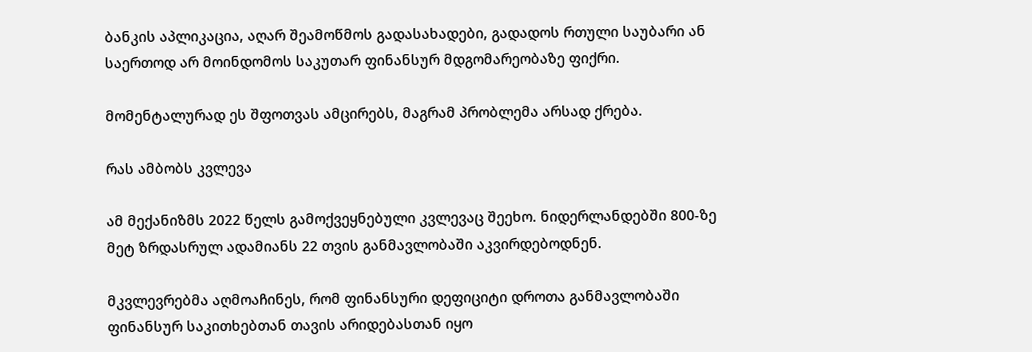ბანკის აპლიკაცია, აღარ შეამოწმოს გადასახადები, გადადოს რთული საუბარი ან საერთოდ არ მოინდომოს საკუთარ ფინანსურ მდგომარეობაზე ფიქრი.

მომენტალურად ეს შფოთვას ამცირებს, მაგრამ პრობლემა არსად ქრება.

რას ამბობს კვლევა

ამ მექანიზმს 2022 წელს გამოქვეყნებული კვლევაც შეეხო. ნიდერლანდებში 800-ზე მეტ ზრდასრულ ადამიანს 22 თვის განმავლობაში აკვირდებოდნენ.

მკვლევრებმა აღმოაჩინეს, რომ ფინანსური დეფიციტი დროთა განმავლობაში ფინანსურ საკითხებთან თავის არიდებასთან იყო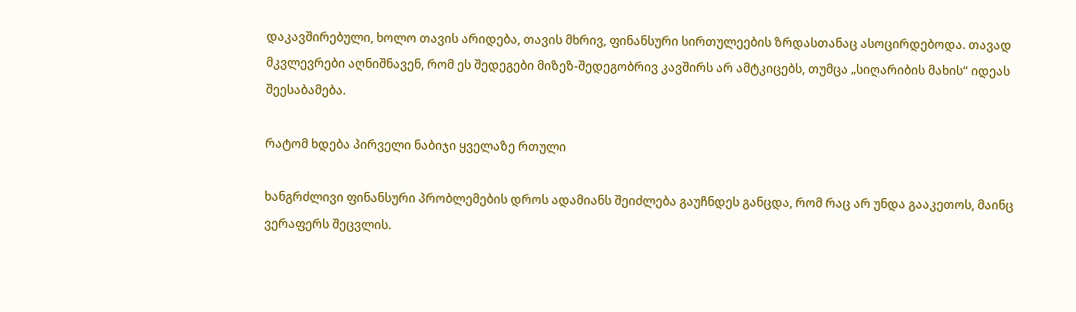დაკავშირებული, ხოლო თავის არიდება, თავის მხრივ, ფინანსური სირთულეების ზრდასთანაც ასოცირდებოდა. თავად მკვლევრები აღნიშნავენ, რომ ეს შედეგები მიზეზ-შედეგობრივ კავშირს არ ამტკიცებს, თუმცა „სიღარიბის მახის“ იდეას შეესაბამება.

რატომ ხდება პირველი ნაბიჯი ყველაზე რთული

ხანგრძლივი ფინანსური პრობლემების დროს ადამიანს შეიძლება გაუჩნდეს განცდა, რომ რაც არ უნდა გააკეთოს, მაინც ვერაფერს შეცვლის.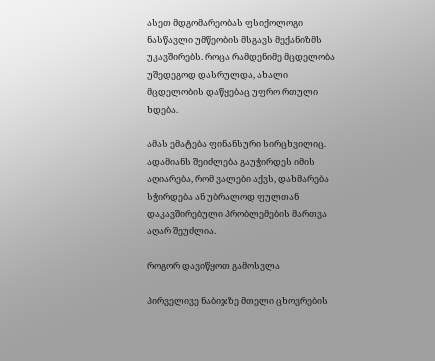ასეთ მდგომარეობას ფსიქოლოგი ნასწავლი უმწეობის მსგავს მექანიზმს უკავშირებს. როცა რამდენიმე მცდელობა უშედეგოდ დასრულდა, ახალი მცდელობის დაწყებაც უფრო რთული ხდება.

ამას ემატება ფინანსური სირცხვილიც. ადამიანს შეიძლება გაუჭირდეს იმის აღიარება, რომ ვალები აქვს, დახმარება სჭირდება ან უბრალოდ ფულთან დაკავშირებული პრობლემების მართვა აღარ შეუძლია.

როგორ დავიწყოთ გამოსვლა

პირველივე ნაბიჯზე მთელი ცხოვრების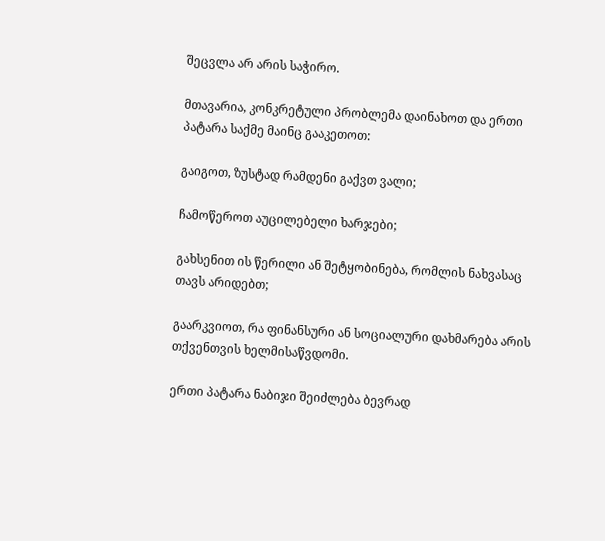შეცვლა არ არის საჭირო.

მთავარია, კონკრეტული პრობლემა დაინახოთ და ერთი პატარა საქმე მაინც გააკეთოთ:

გაიგოთ, ზუსტად რამდენი გაქვთ ვალი;

ჩამოწეროთ აუცილებელი ხარჯები;

გახსენით ის წერილი ან შეტყობინება, რომლის ნახვასაც თავს არიდებთ;

გაარკვიოთ, რა ფინანსური ან სოციალური დახმარება არის თქვენთვის ხელმისაწვდომი.

ერთი პატარა ნაბიჯი შეიძლება ბევრად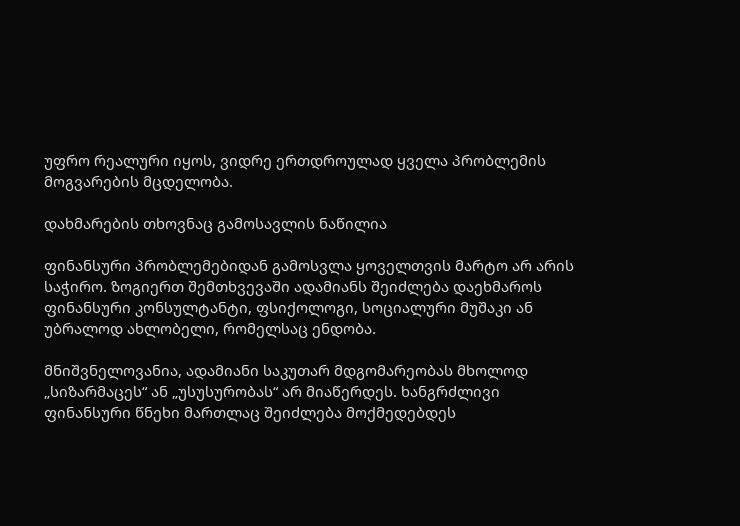უფრო რეალური იყოს, ვიდრე ერთდროულად ყველა პრობლემის მოგვარების მცდელობა.

დახმარების თხოვნაც გამოსავლის ნაწილია

ფინანსური პრობლემებიდან გამოსვლა ყოველთვის მარტო არ არის საჭირო. ზოგიერთ შემთხვევაში ადამიანს შეიძლება დაეხმაროს ფინანსური კონსულტანტი, ფსიქოლოგი, სოციალური მუშაკი ან უბრალოდ ახლობელი, რომელსაც ენდობა.

მნიშვნელოვანია, ადამიანი საკუთარ მდგომარეობას მხოლოდ „სიზარმაცეს“ ან „უსუსურობას“ არ მიაწერდეს. ხანგრძლივი ფინანსური წნეხი მართლაც შეიძლება მოქმედებდეს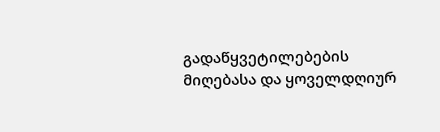გადაწყვეტილებების მიღებასა და ყოველდღიურ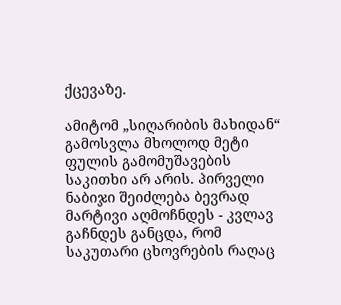ქცევაზე.

ამიტომ „სიღარიბის მახიდან“ გამოსვლა მხოლოდ მეტი ფულის გამომუშავების საკითხი არ არის. პირველი ნაბიჯი შეიძლება ბევრად მარტივი აღმოჩნდეს - კვლავ გაჩნდეს განცდა, რომ საკუთარი ცხოვრების რაღაც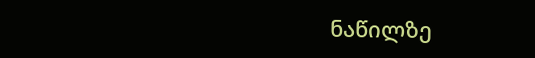ნაწილზე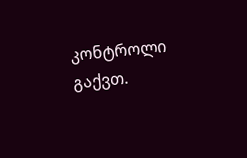კონტროლი გაქვთ.